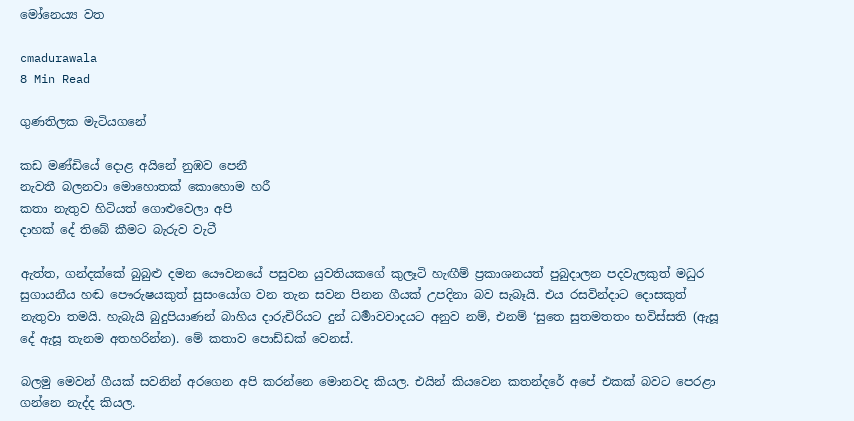මෝනෙය්‍ය වත

cmadurawala
8 Min Read

ගුණතිලක මැටියගනේ

කඩ මණ්ඩියේ දොළ අයිනේ නුඹව පෙනී
නැවතී බලනවා මොහොතක් කොහොම හරී
කතා නැතුව හිටියත් ගොළුවෙලා අපි
දාහක් දේ තිබේ කීමට බැරුව වැටී

ඇත්ත, ගන්දක්කේ බුබුළු දමන යෞවනයේ පසුවන යුවතියකගේ කුලෑටි හැඟීම් ප්‍රකාශනයත් පුබුදාලන පදවැලකුත් මධුර සුගායනීය හඬ පෞරුෂයකුත් සුසංයෝග වන තැන සවන පිනන ගීයක් උපදිනා බව සැබෑයි. එය රසවින්දාට දොසකුත් නැතුවා තමයි. හැබැයි බුදුපියාණන් බාහිය දාරුචිරියට දුන් ධර්‍මාවවාදයට අනුව නම්, එනම් ‘සුතෙ සුතමතතං භවිස්සති (ඇසූ දේ ඇසූ තැනම අතහරින්න). මේ කතාව පොඩ්ඩක් වෙනස්.

බලමු මෙවන් ගීයක් සවනින් අරගෙන අපි කරන්නෙ මොනවද කියල. එයින් කියවෙන කතන්දරේ අපේ එකක් බවට පෙරළා ගන්නෙ නැද්ද කියල.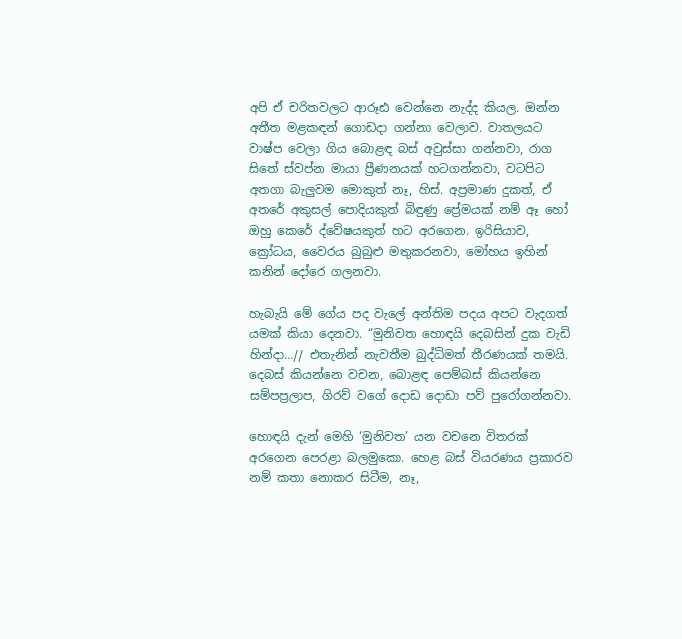අපි ඒ චරිතවලට ආරූඪ වෙන්නෙ නැද්ද කියල. ඔන්න අතීත මළකඳන් ගොඩදා ගන්නා වෙලාව. වාතලයට වාෂ්ප වෙලා ගිය බොළඳ බස් අවුස්සා ගන්නවා, රාග සිතේ ස්වප්න මායා ප්‍රීණනයක් හටගන්නවා, වටපිට අතගා බැලුවම මොකුත් නෑ, හිස්. අප්‍රමාණ දුකත්, ඒ අතරේ අකුසල් පොදියකුත් බිඳුණු ප්‍රේමයක් නම් ඈ හෝ ඔහු කෙරේ ද්වේෂයකුත් හට අරගෙන. ඉරිසියාව, ක්‍රෝධය, වෛරය බුබුළු මතුකරනවා, මෝහය ඉහින් කනින් දෝරෙ ගලනවා.

හැබැයි මේ ගේය පද වැලේ අන්තිම පදය අපට වැදගත් යමක් කියා දෙනවා. “මුනිවත හොඳයි දෙබසින් දුක වැඩි හින්දා…// එතැනින් නැවතීම බුද්ධිමත් තීරණයක් තමයි. දෙබස් කියන්නෙ වචන, බොළඳ පෙම්බස් කියන්නෙ සම්පප්‍රලාප, ගිරව් වගේ දොඩ දොඩා පව් පුරෝගන්නවා.

හොඳයි දැන් මෙහි ‘මුනිවත’ යන වචනෙ විතරක් අරගෙන පෙරළා බලමුකො. හෙළ බස් වියරණය ප්‍රකාරව නම් කතා නොකර සිටීම, නෑ,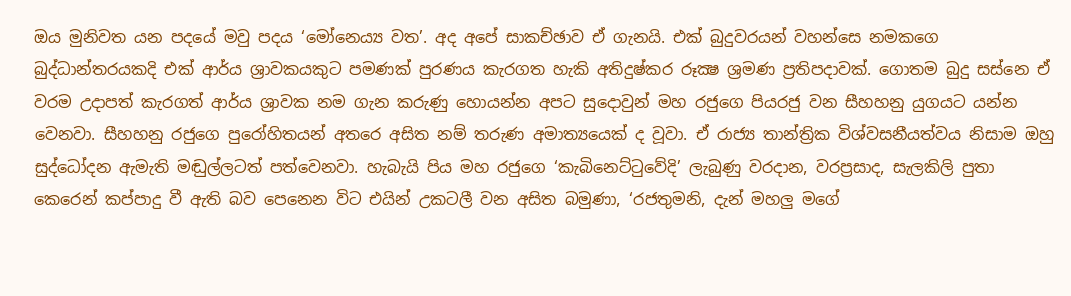ඔය මුනිවත යන පදයේ මවු පදය ‘මෝනෙය්‍ය වත’. අද අපේ සාකච්ඡාව ඒ ගැනයි. එක් බුදුවරයන් වහන්සෙ නමකගෙ බුද්ධාන්තරයකදි එක් ආර්ය ශ්‍රාවකයකුට පමණක් පුරණය කැරගත හැකි අතිදුෂ්කර රූක්‍ෂ ශ්‍රමණ ප්‍රතිපදාවක්. ගොතම බුදු සස්නෙ ඒ වරම උදාපත් කැරගත් ආර්ය ශ්‍රාවක නම ගැන කරුණු හොයන්න අපට සුදොවුන් මහ රජුගෙ පියරජු වන සීහහනු යුගයට යන්න වෙනවා. සීහහනු රජුගෙ පුරෝහිතයන් අතරෙ අසිත නම් තරුණ අමාත්‍යයෙක් ද වූවා. ඒ රාජ්‍ය තාන්ත්‍රික විශ්වසනීයත්වය නිසාම ඔහු සුද්ධෝදන ඇමැති මඬුල්ලටත් පත්වෙනවා. හැබැයි පිය මහ රජුගෙ ‘කැබිනෙට්ටුවේදි’ ලැබුණු වරදාන, වරප්‍රසාද, සැලකිලි පුතා කෙරෙන් කප්පාදු වී ඇති බව පෙනෙන විට එයින් උකටලී වන අසිත බමුණා, ‘රජතුමනි, දැන් මහලු මගේ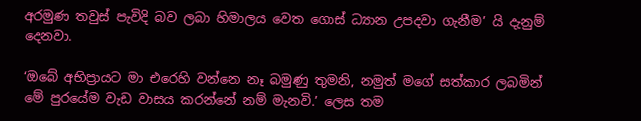අරමුණ තවුස් පැවිදි බව ලබා හිමාලය වෙත ගොස් ධ්‍යාන උපදවා ගැනීම’ යි දැනුම් දෙනවා.

‘ඔබේ අභිප්‍රායට මා එරෙහි වන්නෙ නෑ බමුණු තුමනි, නමුත් මගේ සත්කාර ලබමින් මේ පුරයේම වැඩ වාසය කරන්නේ නම් මැනවි.’ ලෙස තම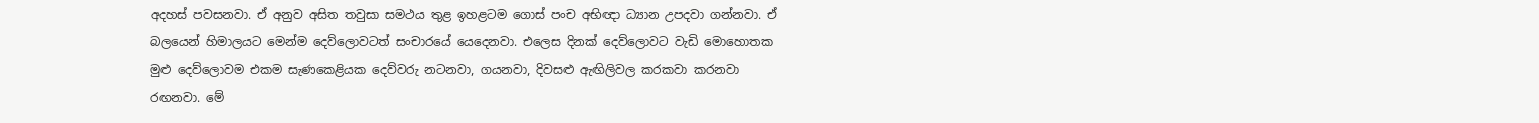අදහස් පවසනවා. ඒ අනුව අසිත තවුසා සමථය තුළ ඉහළටම ගොස් පංච අභිඥා ධ්‍යාන උපදවා ගන්නවා. ඒ බලයෙන් හිමාලයට මෙන්ම දෙව්ලොවටත් සංචාරයේ යෙදෙනවා. එලෙස දිනක් දෙව්ලොවට වැඩි මොහොතක මුළු දෙව්ලොවම එකම සැණකෙළියක දෙව්වරු නටනවා, ගයනවා, දිවසළු ඇඟිලිවල කරකවා කරනවා රඟනවා. මේ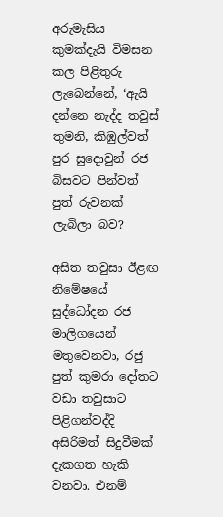අරුමැසිය කුමක්දැයි විමසන කල පිළිතුරු ලැබෙන්නේ, ‘ඇයි දන්නෙ නැද්ද තවුස් තුමනි, කිඹුල්වත් පුර සුදොවුන් රජ බිසවට පින්වත් පුත් රුවනක් ලැබිලා බව?

අසිත තවුසා ඊළඟ නිමේෂයේ සුද්ධෝදන රජ මාලිගයෙන් මතුවෙනවා, රජු පුත් කුමරා දෝතට වඩා තවුසාට පිළිගන්වද්දි අසිරිමත් සිදුවීමක් දැකගත හැකි වනවා. එනම්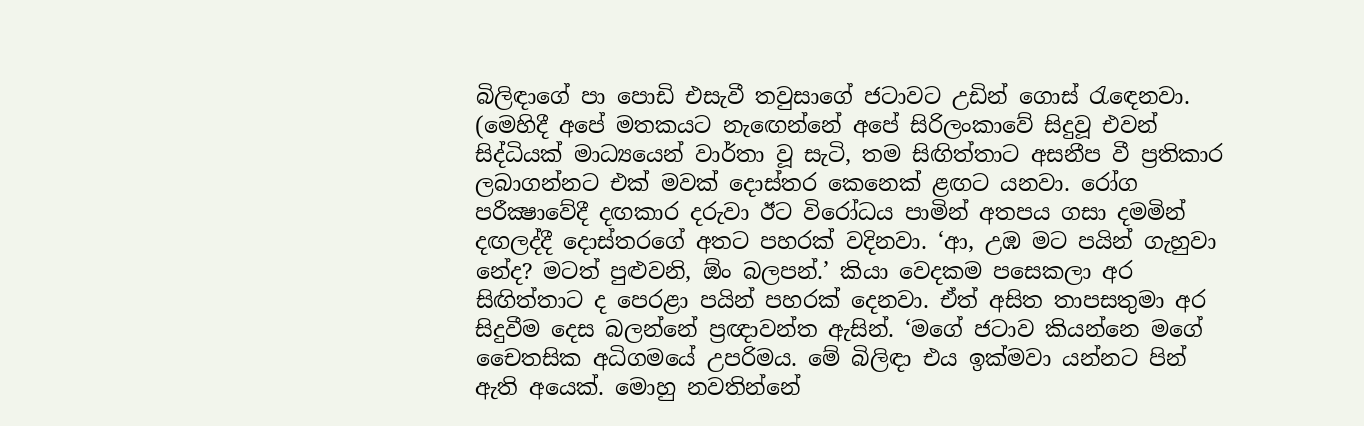බිලිඳාගේ පා පොඩි එසැවී තවුසාගේ ජටාවට උඩින් ගොස් රැඳෙනවා. (මෙහිදී අපේ මතකයට නැඟෙන්නේ අපේ සිරිලංකාවේ සිදුවූ එවන් සිද්ධියක් මාධ්‍යයෙන් වාර්තා වූ සැටි, තම සිඟිත්තාට අසනීප වී ප්‍රතිකාර ලබාගන්නට එක් මවක් දොස්තර කෙනෙක් ළඟට යනවා. රෝග පරීක්‍ෂාවේදී දඟකාර දරුවා ඊට විරෝධය පාමින් අතපය ගසා දමමින් දඟලද්දී දොස්තරගේ අතට පහරක් වදිනවා. ‘ආ, උඹ මට පයින් ගැහුවා නේද? මටත් පුළුවනි, ඕං බලපන්.’ කියා වෙදකම පසෙකලා අර සිඟිත්තාට ද පෙරළා පයින් පහරක් දෙනවා. ඒත් අසිත තාපසතුමා අර සිදුවීම දෙස බලන්නේ ප්‍රඥාවන්ත ඇසින්. ‘මගේ ජටාව කියන්නෙ මගේ චෛතසික අධිගමයේ උපරිමය. මේ බිලිඳා එය ඉක්මවා යන්නට පින් ඇති අයෙක්. මොහු නවතින්නේ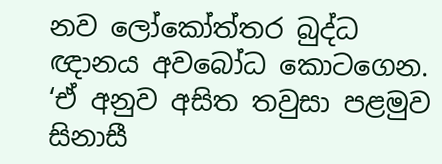නව ලෝකෝත්තර බුද්ධ ඥානය අවබෝධ කොටගෙන. ‘ඒ අනුව අසිත තවුසා පළමුව සිනාසී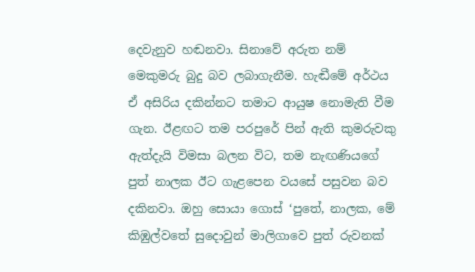දෙවැනුව හඬනවා. සිනාවේ අරුත නම් මෙකුමරු බුදු බව ලබාගැනීම. හැඬීමේ අර්ථය ඒ අසිරිය දකින්නට තමාට ආයුෂ නොමැති වීම ගැන. ඊළඟට තම පරපුරේ පින් ඇති කුමරුවකු ඇත්දැයි විමසා බලන විට, තම නැඟණියගේ පුත් නාලක ඊට ගැළපෙන වයසේ පසුවන බව දකිනවා. ඔහු සොයා ගොස් ‘පුතේ, නාලක, මේ කිඹුල්වතේ සුදොවුන් මාලිගාවෙ පුත් රුවනක්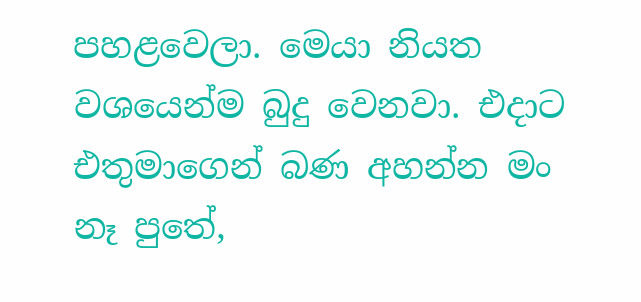පහළවෙලා. මෙයා නියත වශයෙන්ම බුදු වෙනවා. එදාට එතුමාගෙන් බණ අහන්න මං නෑ පුතේ,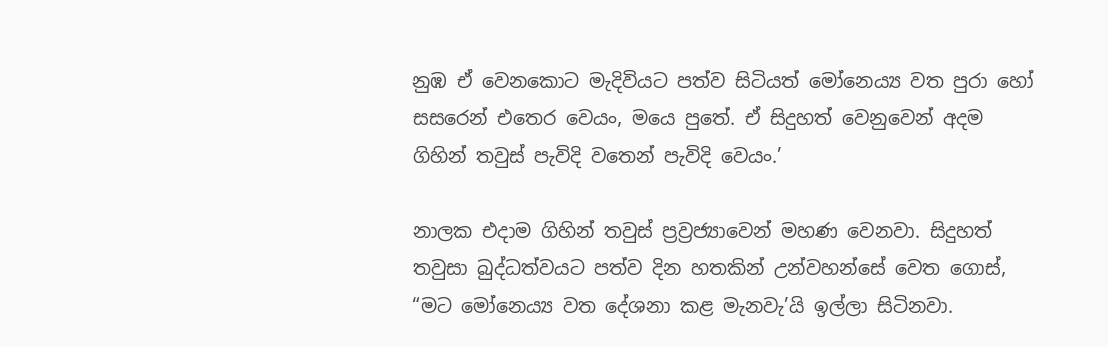නුඹ ඒ වෙනකොට මැදිවියට පත්ව සිටියත් මෝනෙය්‍ය වත පුරා හෝ සසරෙන් එතෙර වෙයං, මයෙ පුතේ. ඒ සිදුහත් වෙනුවෙන් අදම ගිහින් තවුස් පැවිදි වතෙන් පැවිදි වෙයං.’

නාලක එදාම ගිහින් තවුස් ප්‍රව්‍රජ්‍යාවෙන් මහණ වෙනවා. සිදුහත් තවුසා බුද්ධත්වයට පත්ව දින හතකින් උන්වහන්සේ වෙත ගොස්, “මට මෝනෙය්‍ය වත දේශනා කළ මැනවැ’යි ඉල්ලා සිටිනවා.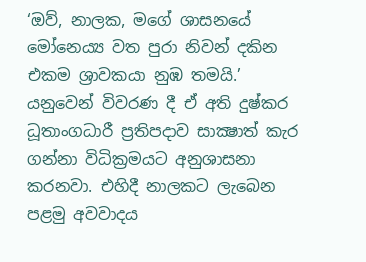‘ඔව්, නාලක, මගේ ශාසනයේ මෝනෙය්‍ය වත පුරා නිවන් දකින එකම ශ්‍රාවකයා නුඹ තමයි.’ යනුවෙන් විවරණ දී ඒ අති දුෂ්කර ධූතාංගධාරී ප්‍රතිපදාව සාක්‍ෂාත් කැර ගන්නා විධික්‍රමයට අනුශාසනා කරනවා. එහිදී නාලකට ලැබෙන පළමු අවවාදය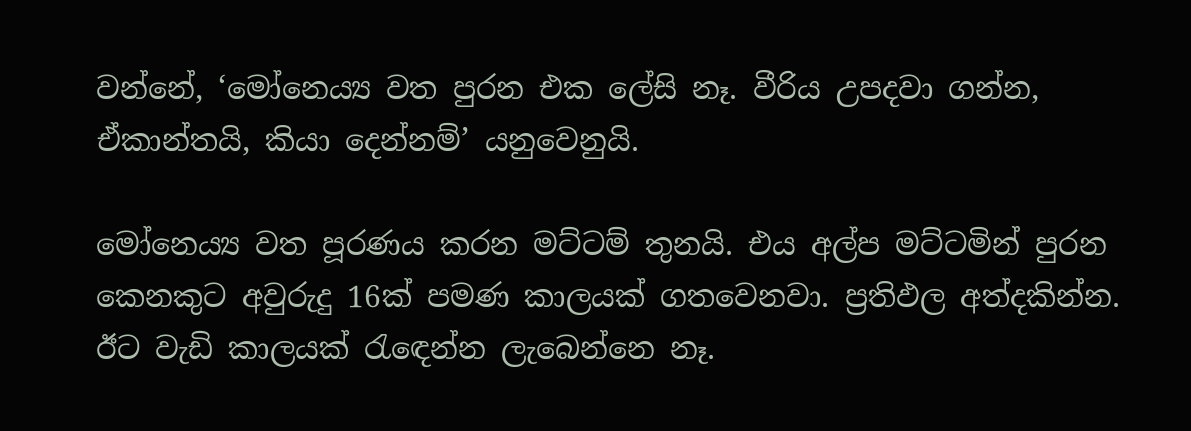වන්නේ, ‘මෝනෙය්‍ය වත පුරන එක ලේසි නෑ. වීරිය උපදවා ගන්න, ඒකාන්තයි, කියා දෙන්නම්’ යනුවෙනුයි.

මෝනෙය්‍ය වත පූරණය කරන මට්ටම් තුනයි. එය අල්ප මට්ටමින් පුරන කෙනකුට අවුරුදු 16ක් පමණ කාලයක් ගතවෙනවා. ප්‍රතිඵල අත්දකින්න. ඊට වැඩි කාලයක් රැඳෙන්න ලැබෙන්නෙ නෑ.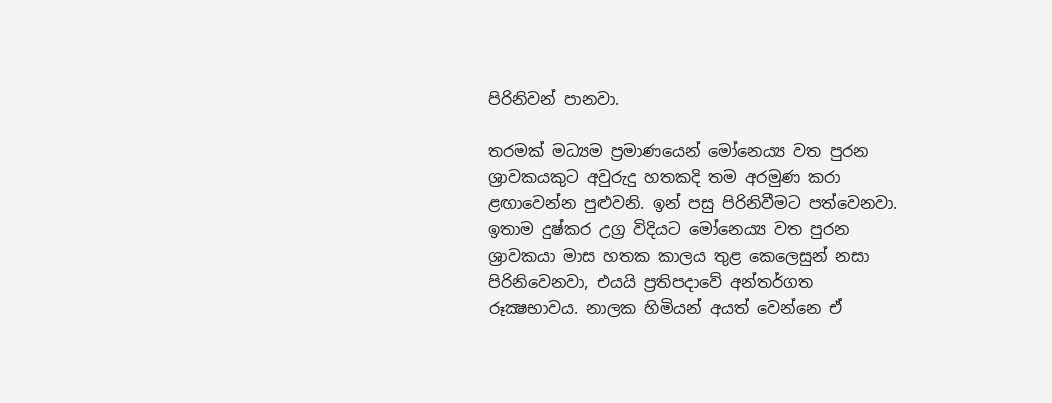පිරිනිවන් පානවා.

තරමක් මධ්‍යම ප්‍රමාණයෙන් මෝනෙය්‍ය වත පුරන ශ්‍රාවකයකුට අවුරුදු හතකදි තම අරමුණ කරා ළඟාවෙන්න පුළුවනි. ඉන් පසු පිරිනිවීමට පත්වෙනවා. ඉතාම දුෂ්කර උග්‍ර විදියට මෝනෙය්‍ය වත පුරන ශ්‍රාවකයා මාස හතක කාලය තුළ කෙලෙසුන් නසා පිරිනිවෙනවා, එයයි ප්‍රතිපදාවේ අන්තර්ගත රූක්‍ෂභාවය. නාලක හිමියන් අයත් වෙන්නෙ ඒ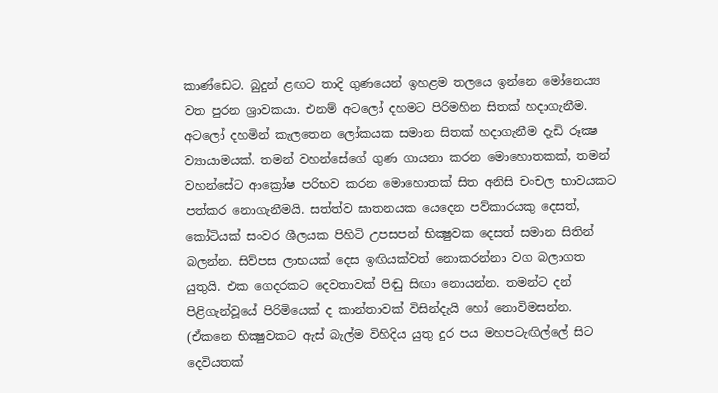කාණ්ඩෙට. බුදුන් ළඟට තාදි ගුණයෙන් ඉහළම තලයෙ ඉන්නෙ මෝනෙය්‍ය වත පුරන ශ්‍රාවකයා. එනම් අටලෝ දහමට පිරිමහින සිතක් හදාගැනීම. අටලෝ දහමින් කැලතෙන ලෝකයක සමාන සිතක් හදාගැනීම දැඩි රූක්‍ෂ ව්‍යායාමයක්. තමන් වහන්සේගේ ගුණ ගායනා කරන මොහොතකක්, තමන් වහන්සේට ආක්‍රෝෂ පරිභව කරන මොහොතක් සිත අනිසි චංචල භාවයකට පත්කර නොගැනීමයි. සත්ත්ව ඝාතනයක යෙදෙන පව්කාරයකු දෙසත්, කෝටියක් සංවර ශීලයක පිහිටි උපසපන් භික්‍ෂුවක දෙසත් සමාන සිතින් බලන්න. සිව්පස ලාභයක් දෙස ඉඟියක්වත් නොකරන්නා වග බලාගත යුතුයි. එක ගෙදරකට දෙවතාවක් පිඬු සිඟා නොයන්න. තමන්ට දන් පිළිගැන්වූයේ පිරිමියෙක් ද කාන්තාවක් විසින්දැයි හෝ නොවිමසන්න. (ඒකනෙ භික්‍ෂුවකට ඇස් බැල්ම විහිදිය යුතු දුර පය මහපටැඟිල්ලේ සිට දෙවියතක්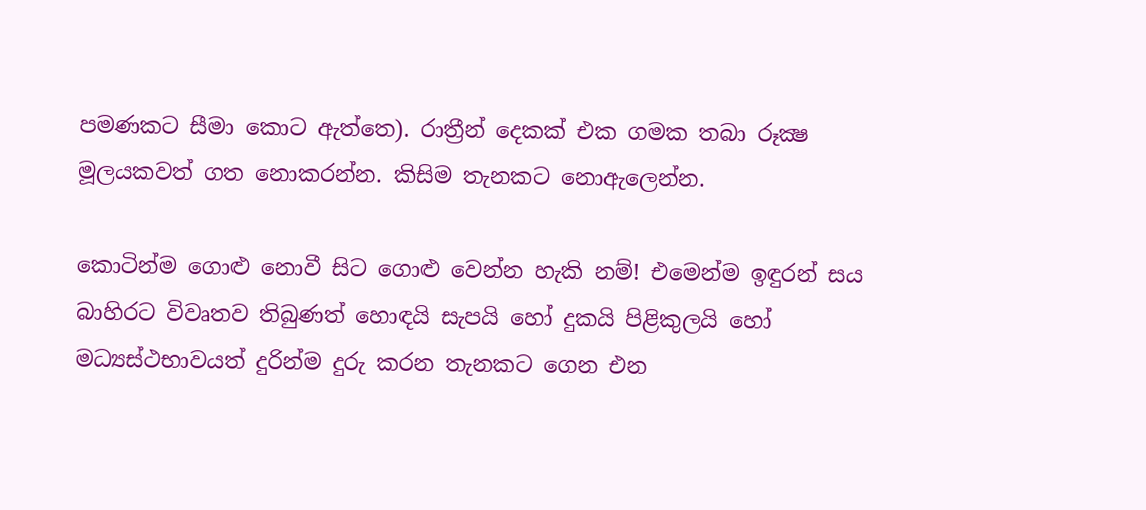පමණකට සීමා කොට ඇත්තෙ). රාත්‍රීන් දෙකක් එක ගමක තබා රූක්‍ෂ මූලයකවත් ගත නොකරන්න. කිසිම තැනකට නොඇලෙන්න.

කොටින්ම ගොළු නොවී සිට ගොළු වෙන්න හැකි නම්! එමෙන්ම ඉඳුරන් සය බාහිරට විවෘතව තිබුණත් හොඳයි සැපයි හෝ දුකයි පිළිකුලයි හෝ මධ්‍යස්ථභාවයත් දුරින්ම දුරු කරන තැනකට ගෙන එන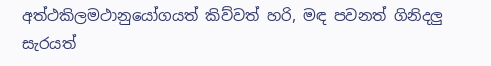අත්ථකිලමථානුයෝගයත් කිව්වත් හරි, මඳ පවනත් ගිනිදලු සැරයත්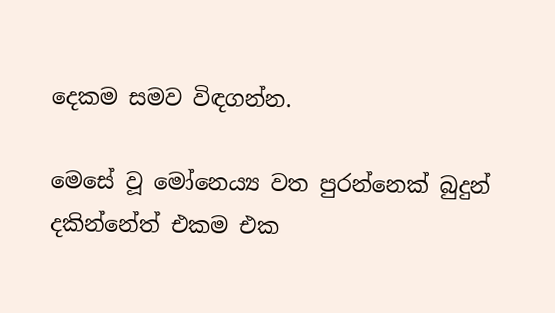දෙකම සමව විඳගන්න.

මෙසේ වූ මෝනෙය්‍ය වත පුරන්නෙක් බුදුන් දකින්නේත් එකම එක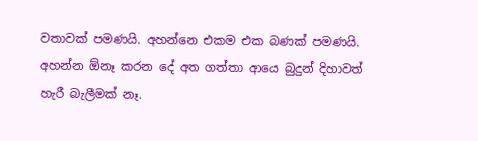වතාවක් පමණයි. අහන්නෙ එකම එක බණක් පමණයි. අහන්න ඕනෑ කරන දේ අත ගත්තා ආයෙ බුදුන් දිහාවත් හැරී බැලීමක් නෑ.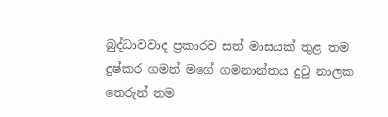බුද්ධාවවාද ප්‍රකාරව සත් මාසයක් තුළ තම දුෂ්කර ගමන් මගේ ගමනාන්තය දුටු නාලක තෙරුන් තම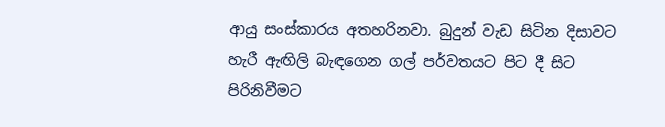ආයු සංස්කාරය අතහරිනවා. බුදුන් වැඩ සිටින දිසාවට හැරී ඇඟිලි බැඳගෙන ගල් පර්වතයට පිට දී සිට පිරිනිවීමට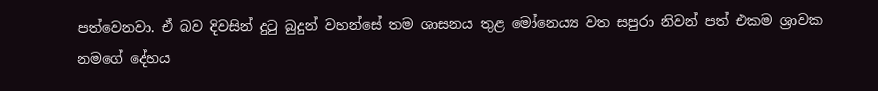පත්වෙනවා. ඒ බව දිවසින් දුටු බුදුන් වහන්සේ තම ශාසනය තුළ මෝනෙය්‍ය වත සපුරා නිවන් පත් එකම ශ්‍රාවක නමගේ දේහය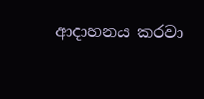ආදාහනය කරවා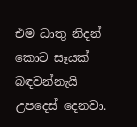එම ධාතු නිදන් කොට සෑයක් බඳවන්නැයි උපදෙස් දෙනවා.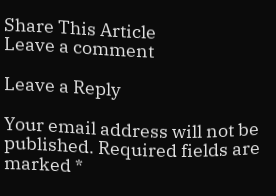Share This Article
Leave a comment

Leave a Reply

Your email address will not be published. Required fields are marked *